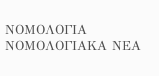ΝΟΜΟΛΟΓΙΑ
ΝΟΜΟΛΟΓΙΑΚΑ ΝΕΑ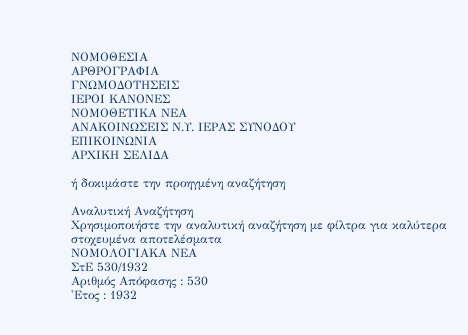ΝΟΜΟΘΕΣΙΑ
ΑΡΘΡΟΓΡΑΦΙΑ
ΓΝΩΜΟΔΟΤΗΣΕΙΣ
ΙΕΡΟΙ ΚΑΝΟΝΕΣ
ΝΟΜΟΘΕΤΙΚΑ ΝΕΑ
ΑΝΑΚΟΙΝΩΣΕΙΣ Ν.Υ. ΙΕΡΑΣ ΣΥΝΟΔΟΥ
ΕΠΙΚΟΙΝΩΝΙΑ
ΑΡΧΙΚΗ ΣΕΛΙΔΑ

ή δοκιμάστε την προηγμένη αναζήτηση

Αναλυτική Αναζήτηση
Χρησιμοποιήστε την αναλυτική αναζήτηση με φίλτρα για καλύτερα στοχευμένα αποτελέσματα
ΝΟΜΟΛΟΓΙΑΚΑ ΝΕΑ
ΣτΕ 530/1932
Αριθμός Απόφασης : 530
'Ετος : 1932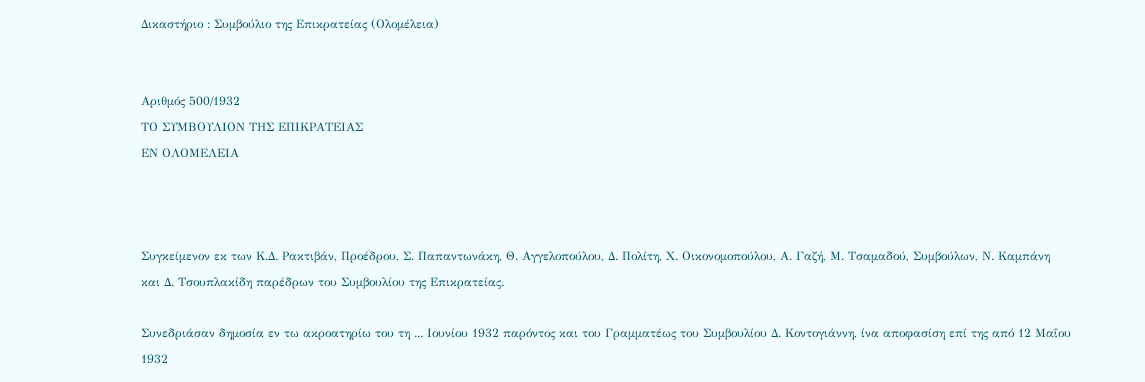Δικαστήριο : Συμβούλιο της Επικρατείας (Ολομέλεια)


Αριθμός 500/1932
ΤΟ ΣΥΜΒΟΥΛΙΟΝ ΤΗΣ ΕΠΙΚΡΑΤΕΙΑΣ
ΕΝ ΟΛΟΜΕΛΕΙΑ



Συγκείμενον εκ των Κ.Δ. Ρακτιβάν, Προέδρου, Σ. Παπαντωνάκη, Θ. Αγγελοπούλου, Δ. Πολίτη, Χ. Οικονομοπούλου, Α. Γαζή, Μ. Τσαμαδού, Συμβούλων, Ν. Καμπάνη και Δ. Τσουπλακίδη παρέδρων του Συμβουλίου της Επικρατείας.

Συνεδριάσαν δημοσία εν τω ακροατηρίω του τη ... Ιουνίου 1932 παρόντος και του Γραμματέως του Συμβουλίου Δ. Κοντογιάννη, ίνα αποφασίση επί της από 12 Μαΐου 1932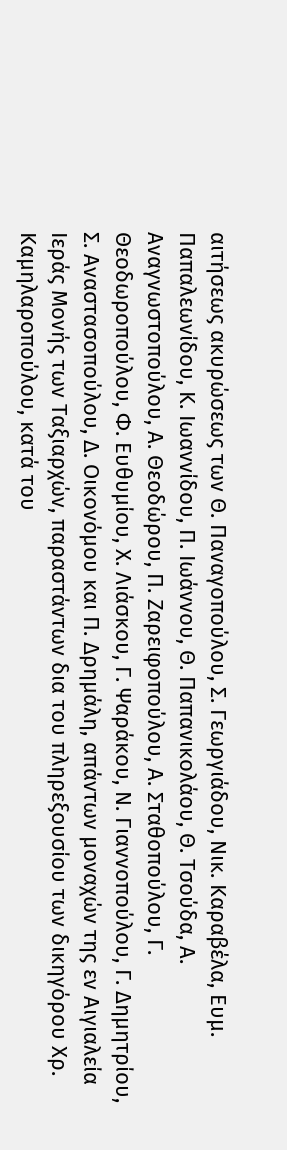αιτήσεως ακυρώσεως των Θ. Παναγοπούλου, Σ. Γεωργιάδου, Νικ. Καραβέλα, Ευμ. Παπαλεωνίδου, Κ. Ιωαννίδου, Π. Ιωάννου, Θ. Παπανικολάου, Θ. Τσούδα, Α. Αναγνωστοπούλου, Α. Θεοδώρου, Π. Ζαρειφοπούλου, Α. Σταθοπούλου, Γ. Θεοδωροπούλου, Φ. Ευθυμίου, Χ. Λιάσκου, Γ. Ψαράκου, Ν. Γιαννοπούλου, Γ. Δημητρίου, Σ. Αναστασοπούλου, Δ. Οικονόμου και Π. Δρημάλη, απάντων μοναχών της εν Αιγιαλεία Ιεράς Μονής των Ταξιαρχών, παραστάντων δια του πληρεξουσίου των δικηγόρου Χρ. Καμηλαροπούλου, κατά του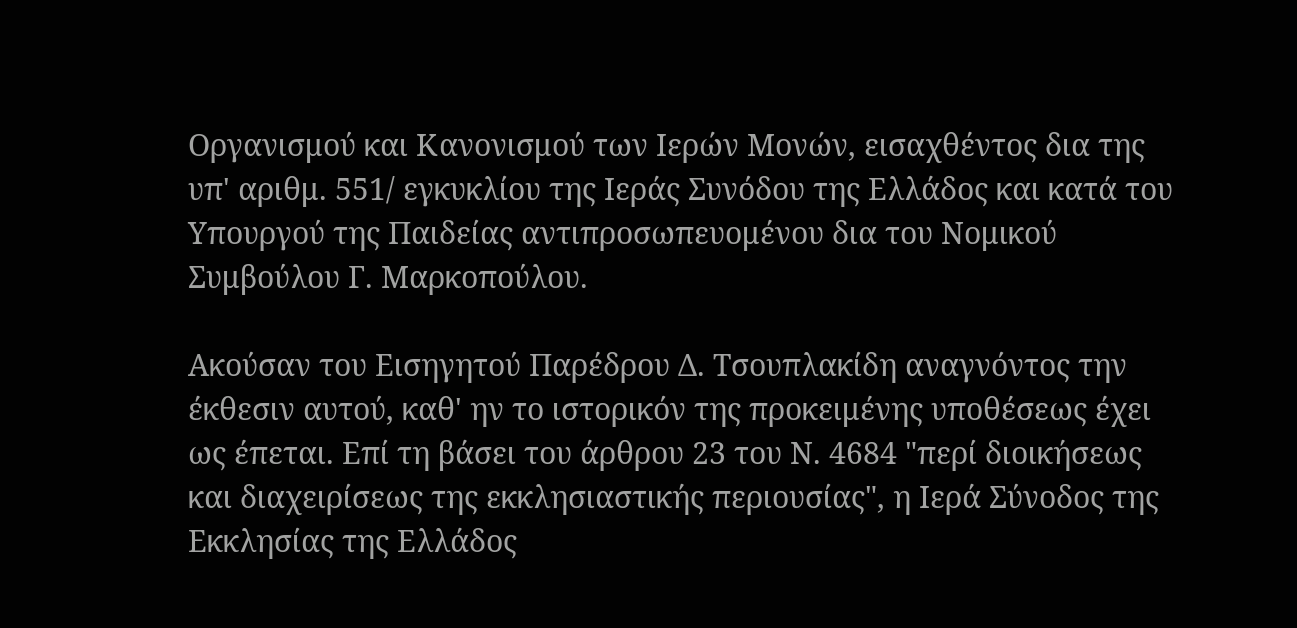Οργανισμού και Κανονισμού των Ιερών Μονών, εισαχθέντος δια της υπ' αριθμ. 551/ εγκυκλίου της Ιεράς Συνόδου της Ελλάδος και κατά του Υπουργού της Παιδείας αντιπροσωπευομένου δια του Νομικού Συμβούλου Γ. Μαρκοπούλου.

Ακούσαν του Εισηγητού Παρέδρου Δ. Τσουπλακίδη αναγνόντος την έκθεσιν αυτού, καθ' ην το ιστορικόν της προκειμένης υποθέσεως έχει ως έπεται. Επί τη βάσει του άρθρου 23 του Ν. 4684 "περί διοικήσεως και διαχειρίσεως της εκκλησιαστικής περιουσίας", η Ιερά Σύνοδος της Εκκλησίας της Ελλάδος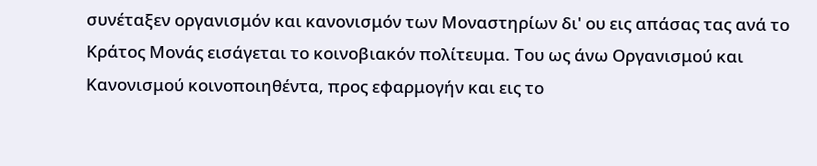συνέταξεν οργανισμόν και κανονισμόν των Μοναστηρίων δι' ου εις απάσας τας ανά το Κράτος Μονάς εισάγεται το κοινοβιακόν πολίτευμα. Του ως άνω Οργανισμού και Κανονισμού κοινοποιηθέντα, προς εφαρμογήν και εις το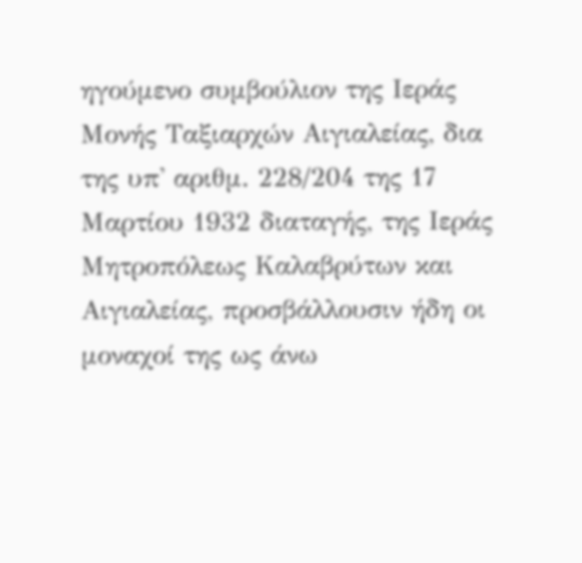ηγούμενο συμβούλιον της Ιεράς Μονής Ταξιαρχών Αιγιαλείας, δια της υπ' αριθμ. 228/204 της 17 Μαρτίου 1932 διαταγής, της Ιεράς Μητροπόλεως Καλαβρύτων και Αιγιαλείας, προσβάλλουσιν ήδη οι μοναχοί της ως άνω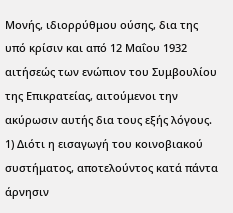Μονής, ιδιορρύθμου ούσης, δια της υπό κρίσιν και από 12 Μαΐου 1932 αιτήσεώς των ενώπιον του Συμβουλίου της Επικρατείας, αιτούμενοι την ακύρωσιν αυτής δια τους εξής λόγους. 1) Διότι η εισαγωγή του κοινοβιακού συστήματος, αποτελούντος κατά πάντα άρνησιν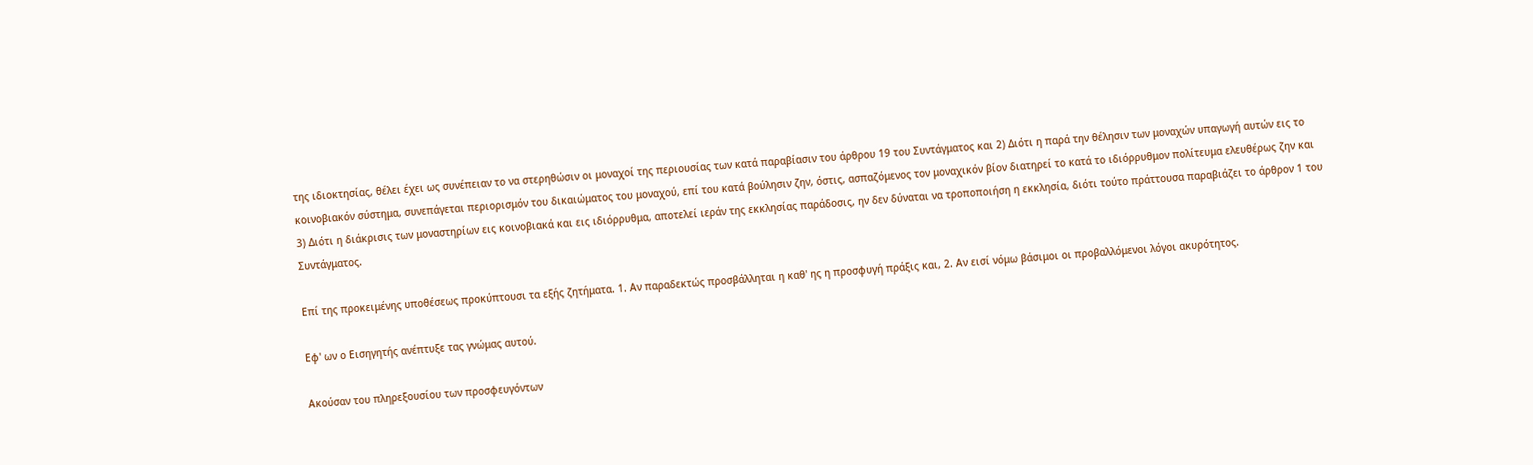της ιδιοκτησίας, θέλει έχει ως συνέπειαν το να στερηθώσιν οι μοναχοί της περιουσίας των κατά παραβίασιν του άρθρου 19 του Συντάγματος και 2) Διότι η παρά την θέλησιν των μοναχών υπαγωγή αυτών εις το κοινοβιακόν σύστημα, συνεπάγεται περιορισμόν του δικαιώματος του μοναχού, επί του κατά βούλησιν ζην, όστις, ασπαζόμενος τον μοναχικόν βίον διατηρεί το κατά το ιδιόρρυθμον πολίτευμα ελευθέρως ζην και 3) Διότι η διάκρισις των μοναστηρίων εις κοινοβιακά και εις ιδιόρρυθμα, αποτελεί ιεράν της εκκλησίας παράδοσις, ην δεν δύναται να τροποποιήση η εκκλησία, διότι τούτο πράττουσα παραβιάζει το άρθρον 1 του Συντάγματος.

Επί της προκειμένης υποθέσεως προκύπτουσι τα εξής ζητήματα. 1. Αν παραδεκτώς προσβάλληται η καθ' ης η προσφυγή πράξις και, 2. Αν εισί νόμω βάσιμοι οι προβαλλόμενοι λόγοι ακυρότητος.

Εφ' ων ο Εισηγητής ανέπτυξε τας γνώμας αυτού.

Ακούσαν του πληρεξουσίου των προσφευγόντων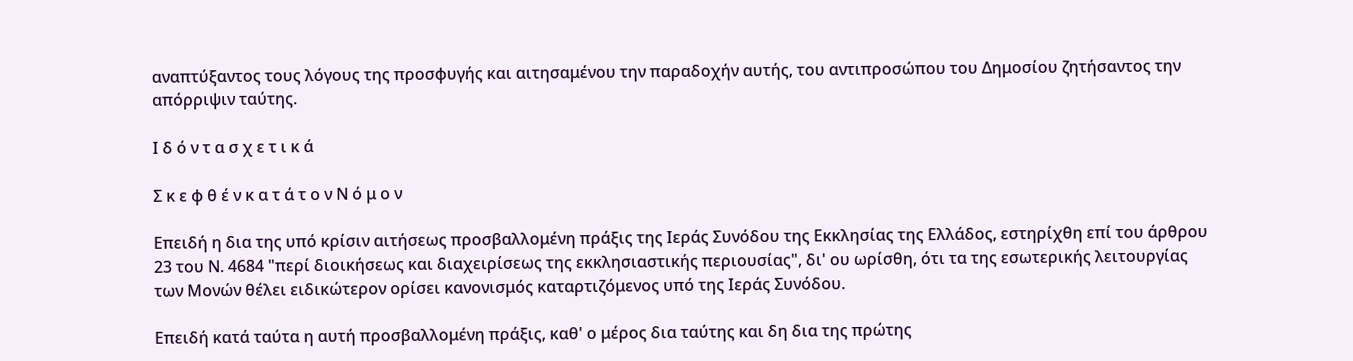αναπτύξαντος τους λόγους της προσφυγής και αιτησαμένου την παραδοχήν αυτής, του αντιπροσώπου του Δημοσίου ζητήσαντος την απόρριψιν ταύτης.

Ι δ ό ν τ α σ χ ε τ ι κ ά

Σ κ ε φ θ έ ν κ α τ ά τ ο ν Ν ό μ ο ν

Επειδή η δια της υπό κρίσιν αιτήσεως προσβαλλομένη πράξις της Ιεράς Συνόδου της Εκκλησίας της Ελλάδος, εστηρίχθη επί του άρθρου 23 του Ν. 4684 "περί διοικήσεως και διαχειρίσεως της εκκλησιαστικής περιουσίας", δι' ου ωρίσθη, ότι τα της εσωτερικής λειτουργίας των Μονών θέλει ειδικώτερον ορίσει κανονισμός καταρτιζόμενος υπό της Ιεράς Συνόδου.

Επειδή κατά ταύτα η αυτή προσβαλλομένη πράξις, καθ' ο μέρος δια ταύτης και δη δια της πρώτης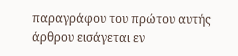παραγράφου του πρώτου αυτής άρθρου εισάγεται εν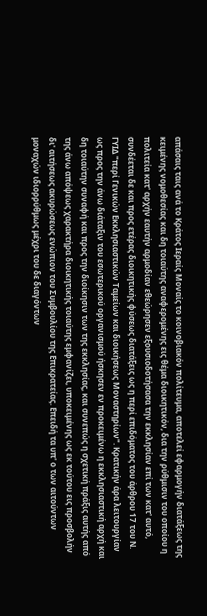απάσαις ταις ανά το Κράτος Ιεραίς Μοναίς το κοινοβιακόν πολίτευμα, αποτελεί εφαρμογήν διατάξεως της κειμένης νομοθεσίας και δη τοιαύτης αναφερομένης εις θέμα διοικητικόν, δια την ρύθμισιν του οποίου η πολιτεία κατ' αρχήν εαυτήν αρμοδίαν εθεώρησεν εξουσιοδοτήσασα την εκκλησίαν επί των κατ' αυτό, συνδέεται δε και προς ετέρας διοικητικής φύσεως διατάξεις ως η περί επιδόματος του άρθρου 17 του Ν. ΓΥΙΔ "περί Γενικών Εκκλησιαστικών Ταμείων και διοικήσεως Μοναστηρίων". Κρατικήν άρα λειτουργίαν ως προς την άνω διάταξιν του εσωτερικού οργανισμού ήσκησεν εν προκειμένω η εκκλησιαστική αρχή και δη τοιαύτην συναφή και προς την διοίκησιν των της εκκλησίας, και συνεπώς η σχετική πράξις αυτής από της άνω απόψεως χαρακτήρα διοικητικής τοιαύτης εμφανίζει, υποκειμένης ως εκ τούτου εις προσβολήν δι' αιτήσεως ακυρώσεως ενώπιον του Συμβουλίου της Επικρατείας. Επειδή τα υπ' ο των αιτούντων μοναχών ιδιορρύθμως μέχρι του δε διαγόντων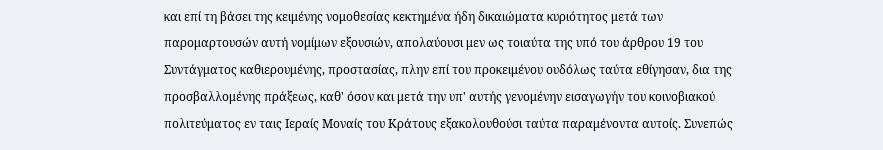και επί τη βάσει της κειμένης νομοθεσίας κεκτημένα ήδη δικαιώματα κυριότητος μετά των παρομαρτουσών αυτή νομίμων εξουσιών, απολαύουσι μεν ως τοιαύτα της υπό του άρθρου 19 του Συντάγματος καθιερουμένης, προστασίας, πλην επί του προκειμένου ουδόλως ταύτα εθίγησαν, δια της προσβαλλομένης πράξεως, καθ' όσον και μετά την υπ' αυτής γενομένην εισαγωγήν του κοινοβιακού πολιτεύματος εν ταις Ιεραίς Μοναίς του Κράτους εξακολουθούσι ταύτα παραμένοντα αυτοίς. Συνεπώς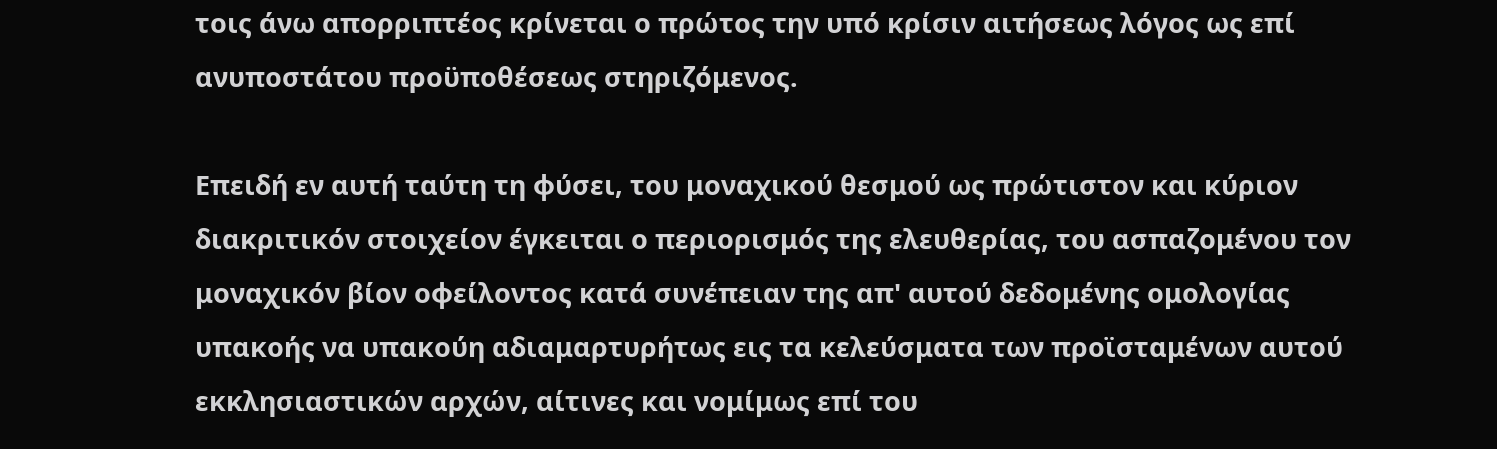τοις άνω απορριπτέος κρίνεται ο πρώτος την υπό κρίσιν αιτήσεως λόγος ως επί ανυποστάτου προϋποθέσεως στηριζόμενος.

Επειδή εν αυτή ταύτη τη φύσει, του μοναχικού θεσμού ως πρώτιστον και κύριον διακριτικόν στοιχείον έγκειται ο περιορισμός της ελευθερίας, του ασπαζομένου τον μοναχικόν βίον οφείλοντος κατά συνέπειαν της απ' αυτού δεδομένης ομολογίας υπακοής να υπακούη αδιαμαρτυρήτως εις τα κελεύσματα των προϊσταμένων αυτού εκκλησιαστικών αρχών, αίτινες και νομίμως επί του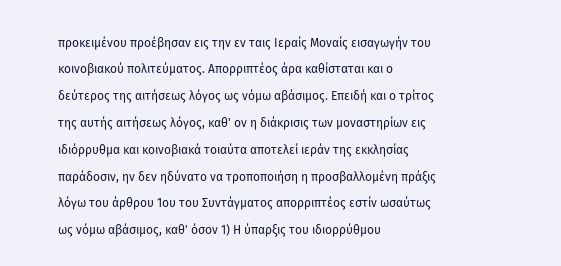προκειμένου προέβησαν εις την εν ταις Ιεραίς Μοναίς εισαγωγήν του κοινοβιακού πολιτεύματος. Απορριπτέος άρα καθίσταται και ο δεύτερος της αιτήσεως λόγος ως νόμω αβάσιμος. Επειδή και ο τρίτος της αυτής αιτήσεως λόγος, καθ' ον η διάκρισις των μοναστηρίων εις ιδιόρρυθμα και κοινοβιακά τοιαύτα αποτελεί ιεράν της εκκλησίας παράδοσιν, ην δεν ηδύνατο να τροποποιήση η προσβαλλομένη πράξις λόγω του άρθρου 1ου του Συντάγματος απορριπτέος εστίν ωσαύτως ως νόμω αβάσιμος, καθ' όσον 1) Η ύπαρξις του ιδιορρύθμου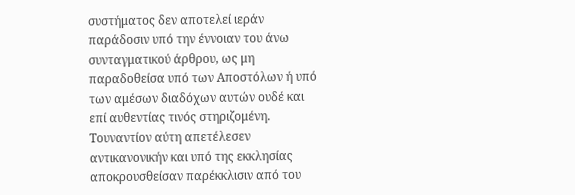συστήματος δεν αποτελεί ιεράν παράδοσιν υπό την έννοιαν του άνω συνταγματικού άρθρου, ως μη παραδοθείσα υπό των Αποστόλων ή υπό των αμέσων διαδόχων αυτών ουδέ και επί αυθεντίας τινός στηριζομένη. Τουναντίον αύτη απετέλεσεν αντικανονικήν και υπό της εκκλησίας αποκρουσθείσαν παρέκκλισιν από του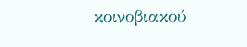κοινοβιακού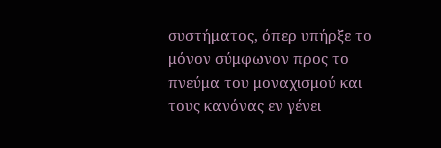συστήματος, όπερ υπήρξε το μόνον σύμφωνον προς το πνεύμα του μοναχισμού και τους κανόνας εν γένει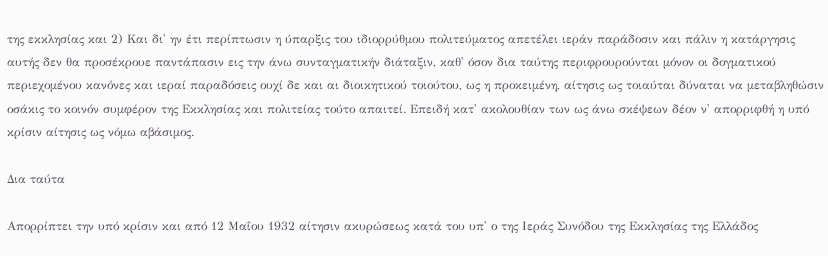της εκκλησίας και 2) Και δι' ην έτι περίπτωσιν η ύπαρξις του ιδιορρύθμου πολιτεύματος απετέλει ιεράν παράδοσιν και πάλιν η κατάργησις αυτής δεν θα προσέκρουε παντάπασιν εις την άνω συνταγματικήν διάταξιν, καθ' όσον δια ταύτης περιφρουρούνται μόνον οι δογματικού περιεχομένου κανόνες και ιεραί παραδόσεις ουχί δε και αι διοικητικού τοιούτου, ως η προκειμένη, αίτησις ως τοιαύται δύναται να μεταβληθώσιν οσάκις το κοινόν συμφέρον της Εκκλησίας και πολιτείας τούτο απαιτεί. Επειδή κατ' ακολουθίαν των ως άνω σκέψεων δέον ν' απορριφθή η υπό κρίσιν αίτησις ως νόμω αβάσιμος.

Δια ταύτα

Απορρίπτει την υπό κρίσιν και από 12 Μαΐου 1932 αίτησιν ακυρώσεως κατά του υπ' ο της Ιεράς Συνόδου της Εκκλησίας της Ελλάδος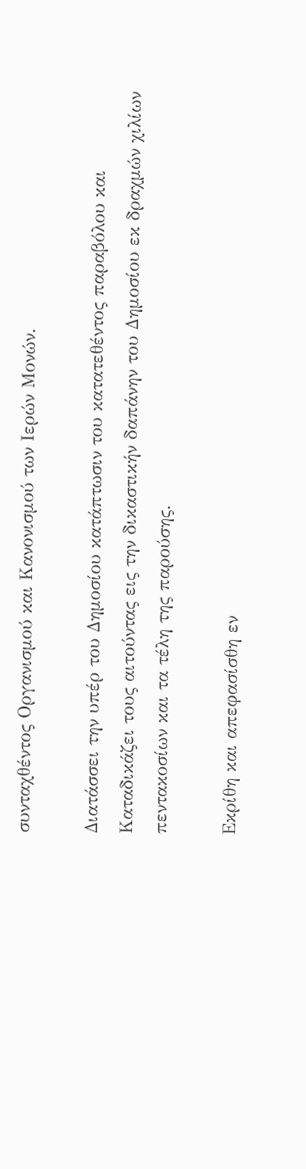συνταχθέντος Οργανισμού και Κανονισμού των Ιερών Μονών.

Διατάσσει την υπέρ του Δημοσίου κατάπτωσιν του κατατεθέντος παραβόλου και Καταδικάζει τους αιτούντας εις την δικαστικήν δαπάνην του Δημοσίου εκ δραχμών χιλίων πεντακοσίων και τα τέλη της παρούσης.

Εκρίθη και απεφασίσθη εν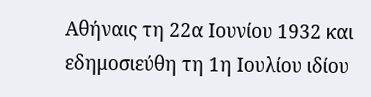Αθήναις τη 22α Ιουνίου 1932 και εδημοσιεύθη τη 1η Ιουλίου ιδίου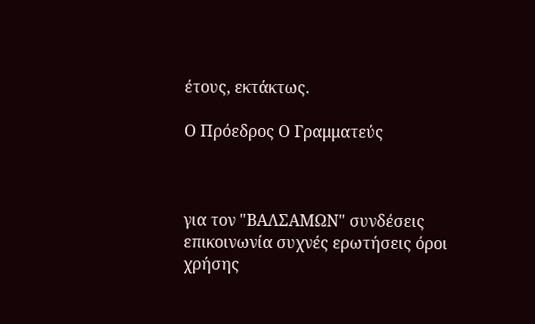έτους, εκτάκτως.

Ο Πρόεδρος Ο Γραμματεύς



για τον "ΒΑΛΣΑΜΩΝ" συνδέσεις επικοινωνία συχνές ερωτήσεις όροι χρήσης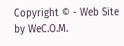Copyright © - Web Site by WeC.O.M.